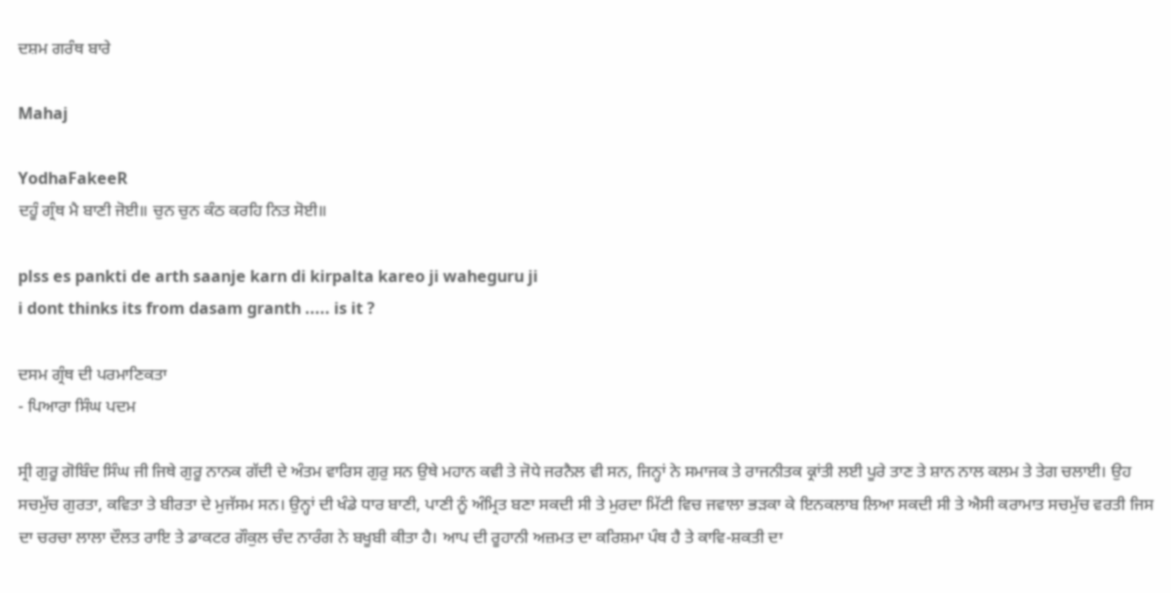ਦਸ਼ਮ ਗਰੰਥ ਬਾਰੇ

Mahaj

YodhaFakeeR
ਦਹੂੰ ਗ੍ਰੰਥ ਮੈ ਬਾਣੀ ਜੋਈ॥ ਚੁਨ ਚੁਨ ਕੰਠ ਕਰਹਿ ਨਿਤ ਸੋਈ॥

plss es pankti de arth saanje karn di kirpalta kareo ji waheguru ji
i dont thinks its from dasam granth ..... is it ?

ਦਸਮ ਗ੍ਰੰਥ ਦੀ ਪਰਮਾਣਿਕਤਾ
- ਪਿਆਰਾ ਸਿੰਘ ਪਦਮ

ਸ੍ਰੀ ਗੁਰੂ ਗੋਬਿੰਦ ਸਿੰਘ ਜੀ ਜਿਥੇ ਗੁਰੂ ਨਾਨਕ ਗੱਦੀ ਦੇ ਅੰਤਮ ਵਾਰਿਸ ਗੁਰੁ ਸਨ ਉਥੇ ਮਹਾਨ ਕਵੀ ਤੇ ਜੋਧੇ ਜਰਨੈਲ ਵੀ ਸਨ, ਜਿਨ੍ਹਾਂ ਨੇ ਸਮਾਜਕ ਤੇ ਰਾਜਨੀਤਕ ਕ੍ਰਾਂਤੀ ਲਈ ਪੂਰੇ ਤਾਣ ਤੇ ਸ਼ਾਨ ਨਾਲ ਕਲਮ ਤੇ ਤੇਗ ਚਲਾਈ। ਉਹ ਸਚਮੁੱਚ ਗੁਰਤਾ, ਕਵਿਤਾ ਤੇ ਬੀਰਤਾ ਦੇ ਮੁਜੱਸਮ ਸਨ। ਉਨ੍ਹਾਂ ਦੀ ਖੰਡੇ ਧਾਰ ਬਾਣੀ, ਪਾਣੀ ਨੂੰ ਅੰਮ੍ਰਿਤ ਬਣਾ ਸਕਦੀ ਸੀ ਤੇ ਮੁਰਦਾ ਮਿੱਟੀ ਵਿਚ ਜਵਾਲਾ ਭੜਕਾ ਕੇ ਇਨਕਲਾਬ ਲਿਆ ਸਕਦੀ ਸੀ ਤੇ ਐਸੀ ਕਰਾਮਾਤ ਸਚਮੁੱਚ ਵਰਤੀ ਜਿਸ ਦਾ ਚਰਚਾ ਲਾਲਾ ਦੌਲਤ ਰਾਇ ਤੇ ਡਾਕਟਰ ਗੌਕੁਲ ਚੰਦ ਨਾਰੰਗ ਨੇ ਬਖੂਬੀ ਕੀਤਾ ਹੈ। ਆਪ ਦੀ ਰੂਹਾਨੀ ਅਜ਼ਮਤ ਦਾ ਕਰਿਸ਼ਮਾ ਪੰਥ ਹੈ ਤੇ ਕਾਵਿ-ਸ਼ਕਤੀ ਦਾ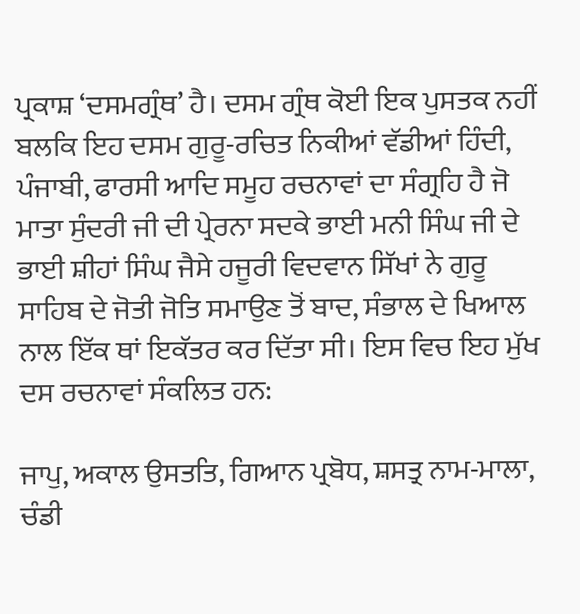ਪ੍ਰਕਾਸ਼ ‘ਦਸਮਗ੍ਰੰਥ’ ਹੈ। ਦਸਮ ਗ੍ਰੰਥ ਕੋਈ ਇਕ ਪੁਸਤਕ ਨਹੀਂ ਬਲਕਿ ਇਹ ਦਸਮ ਗੁਰੂ-ਰਚਿਤ ਨਿਕੀਆਂ ਵੱਡੀਆਂ ਹਿੰਦੀ, ਪੰਜਾਬੀ, ਫਾਰਸੀ ਆਦਿ ਸਮੂਹ ਰਚਨਾਵਾਂ ਦਾ ਸੰਗ੍ਰਹਿ ਹੈ ਜੋ ਮਾਤਾ ਸੁੰਦਰੀ ਜੀ ਦੀ ਪ੍ਰੇਰਨਾ ਸਦਕੇ ਭਾਈ ਮਨੀ ਸਿੰਘ ਜੀ ਦੇ ਭਾਈ ਸ਼ੀਹਾਂ ਸਿੰਘ ਜੈਸੇ ਹਜੂਰੀ ਵਿਦਵਾਨ ਸਿੱਖਾਂ ਨੇ ਗੁਰੂ ਸਾਹਿਬ ਦੇ ਜੋਤੀ ਜੋਤਿ ਸਮਾਉਣ ਤੋਂ ਬਾਦ, ਸੰਭਾਲ ਦੇ ਖਿਆਲ ਨਾਲ ਇੱਕ ਥਾਂ ਇਕੱਤਰ ਕਰ ਦਿੱਤਾ ਸੀ। ਇਸ ਵਿਚ ਇਹ ਮੁੱਖ ਦਸ ਰਚਨਾਵਾਂ ਸੰਕਲਿਤ ਹਨ:

ਜਾਪੁ, ਅਕਾਲ ਉਸਤਤਿ, ਗਿਆਨ ਪ੍ਰਬੋਧ, ਸ਼ਸਤ੍ਰ ਨਾਮ-ਮਾਲਾ, ਚੰਡੀ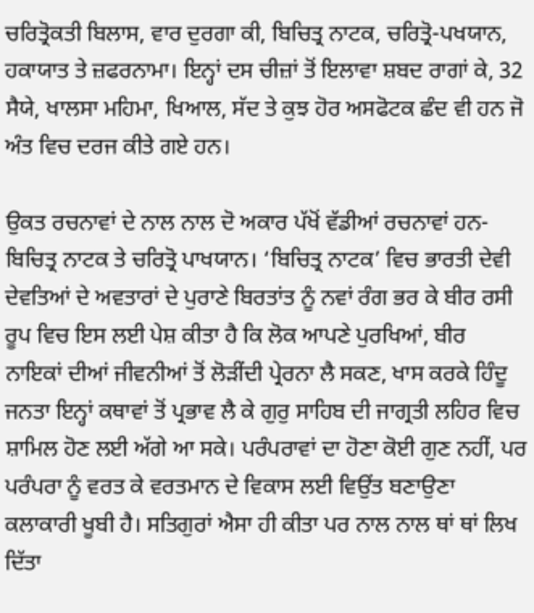ਚਰਿਤ੍ਰੋਕਤੀ ਬਿਲਾਸ, ਵਾਰ ਦੁਰਗਾ ਕੀ, ਬਿਚਿਤ੍ਰ ਨਾਟਕ, ਚਰਿਤ੍ਰੋ-ਪਖਯਾਨ, ਹਕਾਯਾਤ ਤੇ ਜ਼ਫਰਨਾਮਾ। ਇਨ੍ਹਾਂ ਦਸ ਚੀਜ਼ਾਂ ਤੋਂ ਇਲਾਵਾ ਸ਼ਬਦ ਰਾਗਾਂ ਕੇ, 32 ਸੈਯੇ, ਖਾਲਸਾ ਮਹਿਮਾ, ਖਿਆਲ, ਸੱਦ ਤੇ ਕੁਝ ਹੋਰ ਅਸਫੋਟਕ ਛੰਦ ਵੀ ਹਨ ਜੋ ਅੰਤ ਵਿਚ ਦਰਜ ਕੀਤੇ ਗਏ ਹਨ।

ਉਕਤ ਰਚਨਾਵਾਂ ਦੇ ਨਾਲ ਨਾਲ ਦੋ ਅਕਾਰ ਪੱਖੋਂ ਵੱਡੀਆਂ ਰਚਨਾਵਾਂ ਹਨ-ਬਿਚਿਤ੍ਰ ਨਾਟਕ ਤੇ ਚਰਿਤ੍ਰੋ ਪਾਖਯਾਨ। ‘ਬਿਚਿਤ੍ਰ ਨਾਟਕ’ ਵਿਚ ਭਾਰਤੀ ਦੇਵੀ ਦੇਵਤਿਆਂ ਦੇ ਅਵਤਾਰਾਂ ਦੇ ਪੁਰਾਣੇ ਬਿਰਤਾਂਤ ਨੂੰ ਨਵਾਂ ਰੰਗ ਭਰ ਕੇ ਬੀਰ ਰਸੀ ਰੂਪ ਵਿਚ ਇਸ ਲਈ ਪੇਸ਼ ਕੀਤਾ ਹੈ ਕਿ ਲੋਕ ਆਪਣੇ ਪੁਰਖਿਆਂ, ਬੀਰ ਨਾਇਕਾਂ ਦੀਆਂ ਜੀਵਨੀਆਂ ਤੋਂ ਲੋੜੀਂਦੀ ਪ੍ਰੇਰਨਾ ਲੈ ਸਕਣ, ਖਾਸ ਕਰਕੇ ਹਿੰਦੂ ਜਨਤਾ ਇਨ੍ਹਾਂ ਕਥਾਵਾਂ ਤੋਂ ਪ੍ਰਭਾਵ ਲੈ ਕੇ ਗੁਰੁ ਸਾਹਿਬ ਦੀ ਜਾਗ੍ਰਤੀ ਲਹਿਰ ਵਿਚ ਸ਼ਾਮਿਲ ਹੋਣ ਲਈ ਅੱਗੇ ਆ ਸਕੇ। ਪਰੰਪਰਾਵਾਂ ਦਾ ਹੋਣਾ ਕੋਈ ਗੁਣ ਨਹੀਂ, ਪਰ ਪਰੰਪਰਾ ਨੂੰ ਵਰਤ ਕੇ ਵਰਤਮਾਨ ਦੇ ਵਿਕਾਸ ਲਈ ਵਿਉਂਤ ਬਣਾਉਣਾ ਕਲਾਕਾਰੀ ਖੂਬੀ ਹੈ। ਸਤਿਗੁਰਾਂ ਐਸਾ ਹੀ ਕੀਤਾ ਪਰ ਨਾਲ ਨਾਲ ਥਾਂ ਥਾਂ ਲਿਖ ਦਿੱਤਾ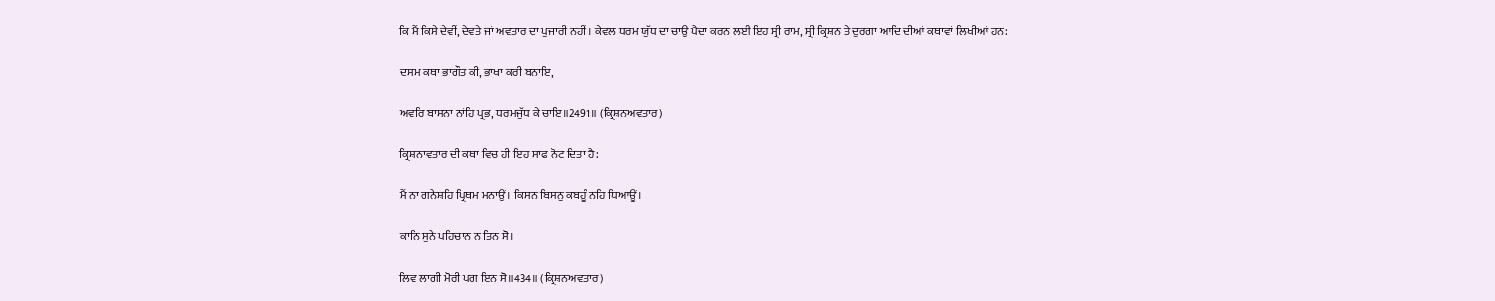ਕਿ ਮੈਂ ਕਿਸੇ ਦੇਵੀਂ, ਦੇਵਤੇ ਜਾਂ ਅਵਤਾਰ ਦਾ ਪੁਜਾਰੀ ਨਹੀਂ। ਕੇਵਲ ਧਰਮ ਯੁੱਧ ਦਾ ਚਾਉ ਪੈਦਾ ਕਰਨ ਲਈ ਇਹ ਸ੍ਰੀ ਰਾਮ, ਸ੍ਰੀ ਕ੍ਰਿਸ਼ਨ ਤੇ ਦੁਰਗਾ ਆਦਿ ਦੀਆਂ ਕਥਾਵਾਂ ਲਿਖੀਆਂ ਹਨ:

ਦਸਮ ਕਥਾ ਭਾਗੌਤ ਕੀ, ਭਾਖਾ ਕਰੀ ਬਨਾਇ,

ਅਵਰਿ ਬਾਸਨਾ ਨਾਂਹਿ ਪ੍ਰਭ, ਧਰਮਜੁੱਧ ਕੇ ਚਾਇ॥2491॥ (ਕ੍ਰਿਸ਼ਨਅਵਤਾਰ)

ਕ੍ਰਿਸ਼ਨਾਵਤਾਰ ਦੀ ਕਥਾ ਵਿਚ ਹੀ ਇਹ ਸਾਫ ਨੋਟ ਦਿਤਾ ਹੈ:

ਮੈਂ ਨਾ ਗਨੇਸ਼ਹਿ ਪ੍ਰਿਥਮ ਮਨਾਉਂ। ਕਿਸਨ ਬਿਸਨੁ ਕਬਹੂੰ ਨਹਿ ਧਿਆਊਂ।

ਕਾਨਿ ਸੁਨੇ ਪਹਿਚਾਨ ਨ ਤਿਨ ਸੋ।

ਲਿਵ ਲਾਗੀ ਮੋਰੀ ਪਗ ਇਨ ਸੋ॥434॥ (ਕ੍ਰਿਸ਼ਨਅਵਤਾਰ)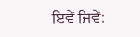ਇਵੇਂ ਜਿਵੇਂ: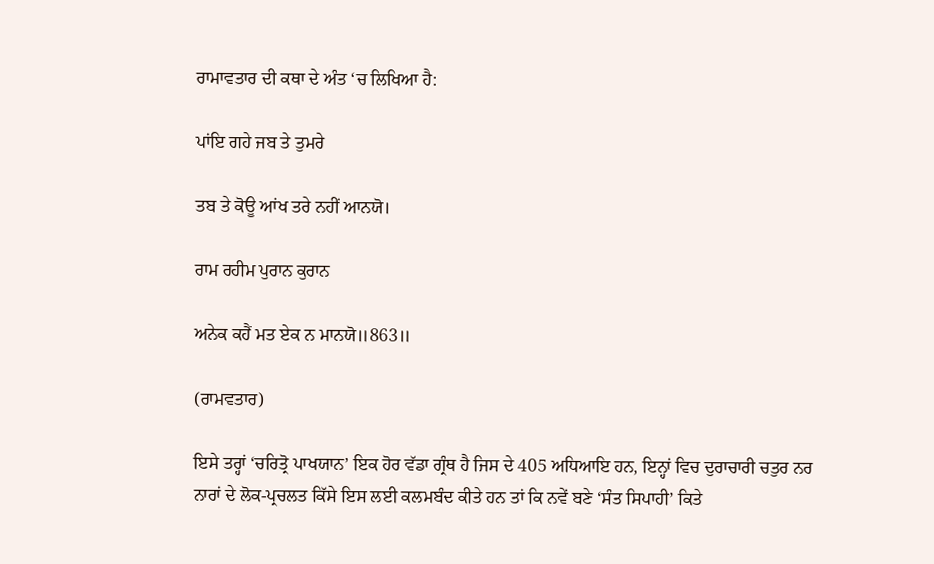ਰਾਮਾਵਤਾਰ ਦੀ ਕਥਾ ਦੇ ਅੰਤ ‘ਚ ਲਿਖਿਆ ਹੈ:

ਪਾਂਇ ਗਹੇ ਜਬ ਤੇ ਤੁਮਰੇ

ਤਬ ਤੇ ਕੋਊ ਆਂਖ ਤਰੇ ਨਹੀਂ ਆਨਯੋ।

ਰਾਮ ਰਹੀਮ ਪੁਰਾਨ ਕੁਰਾਨ

ਅਨੇਕ ਕਹੈਂ ਮਤ ਏਕ ਨ ਮਾਨਯੋ॥863॥

(ਰਾਮਵਤਾਰ)

ਇਸੇ ਤਰ੍ਹਾਂ ‘ਚਰਿਤ੍ਰੋ ਪਾਖਯਾਨ’ ਇਕ ਹੋਰ ਵੱਡਾ ਗ੍ਰੰਥ ਹੈ ਜਿਸ ਦੇ 405 ਅਧਿਆਇ ਹਨ, ਇਨ੍ਹਾਂ ਵਿਚ ਦੁਰਾਚਾਰੀ ਚਤੁਰ ਨਰ ਨਾਰਾਂ ਦੇ ਲੋਕ-ਪ੍ਰਚਲਤ ਕਿੱਸੇ ਇਸ ਲਈ ਕਲਮਬੰਦ ਕੀਤੇ ਹਨ ਤਾਂ ਕਿ ਨਵੇਂ ਬਣੇ ‘ਸੰਤ ਸਿਪਾਹੀ’ ਕਿਤੇ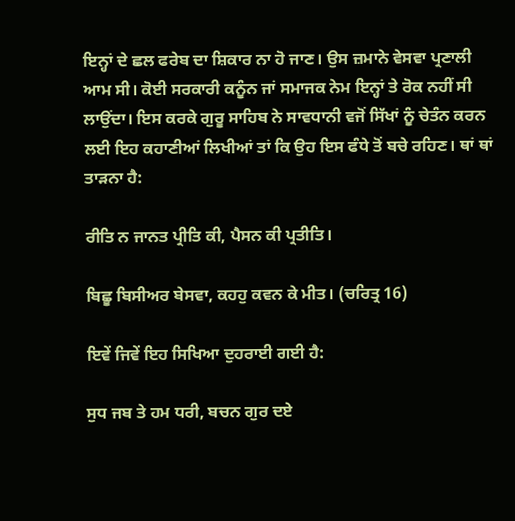ਇਨ੍ਹਾਂ ਦੇ ਛਲ ਫਰੇਬ ਦਾ ਸ਼ਿਕਾਰ ਨਾ ਹੋ ਜਾਣ। ਉਸ ਜ਼ਮਾਨੇ ਵੇਸਵਾ ਪ੍ਰਣਾਲੀ ਆਮ ਸੀ। ਕੋਈ ਸਰਕਾਰੀ ਕਨੂੰਨ ਜਾਂ ਸਮਾਜਕ ਨੇਮ ਇਨ੍ਹਾਂ ਤੇ ਰੋਕ ਨਹੀਂ ਸੀ ਲਾਉਂਦਾ। ਇਸ ਕਰਕੇ ਗੁਰੂ ਸਾਹਿਬ ਨੇ ਸਾਵਧਾਨੀ ਵਜੋਂ ਸਿੱਖਾਂ ਨੂੰ ਚੇਤੰਨ ਕਰਨ ਲਈ ਇਹ ਕਹਾਣੀਆਂ ਲਿਖੀਆਂ ਤਾਂ ਕਿ ਉਹ ਇਸ ਫੰਧੇ ਤੋਂ ਬਚੇ ਰਹਿਣ। ਥਾਂ ਥਾਂ ਤਾੜਨਾ ਹੈ:

ਰੀਤਿ ਨ ਜਾਨਤ ਪ੍ਰੀਤਿ ਕੀ, ਪੈਸਨ ਕੀ ਪ੍ਰਤੀਤਿ।

ਬਿਛੂ ਬਿਸੀਅਰ ਬੇਸਵਾ, ਕਹਹੁ ਕਵਨ ਕੇ ਮੀਤ। (ਚਰਿਤ੍ਰ 16)

ਇਵੇਂ ਜਿਵੇਂ ਇਹ ਸਿਖਿਆ ਦੁਹਰਾਈ ਗਈ ਹੈ:

ਸੁਧ ਜਬ ਤੇ ਹਮ ਧਰੀ, ਬਚਨ ਗੁਰ ਦਏ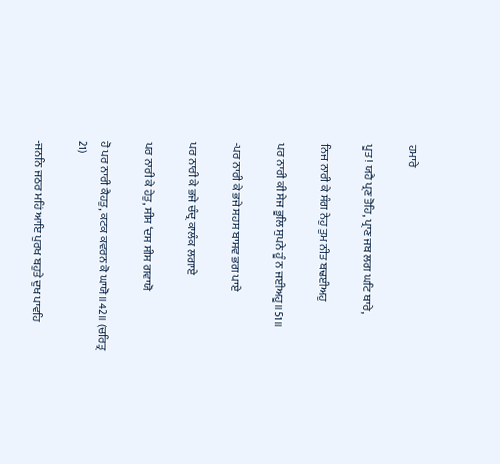ਹਮਾਰੇ

ਪੂਤ! ਯਹੈ ਪ੍ਰਣ ਤੋਹਿ, ਪ੍ਰਾਣ ਜਬ ਲਗ ਘਟਿ ਥਾਰੇ,

ਨਿਜ ਨਾਰੀ ਕੇ ਸੰਗ ਨੇਹੁ ਤੁਮ ਨੀਤ ਬਢਈਅਹੁ

ਪਰ ਨਾਰੀ ਕੀ ਸੇਜ ਭੂਲਿ ਸੁਪਨੇ ਹੂੰ ਨ ਜਈਅਹੂ॥51॥

-ਪਰ ਨਾਰੀ ਕੇ ਭਜੇ ਸਹਸ ਬਾਸਵ ਭਗ ਪਾਏ

ਪਰ ਨਾਰੀ ਕੇ ਭਜੇ ਚੰਦ੍ਰ ਕਾਲੰਕ ਲਗਾਏ

ਪਰ ਨਾਰੀ ਕੇ ਹੇਤੁ, ਸੀਸ ‘ਦਸ ਸੀਸ ਗਵਾਯੋ

ਹੋ ਪਰ ਨਾਰੀ ਕੈਹਤੁ, ਕਟਕ ਕਵਰਨ ਕੋ ਘਾਯੋ॥42॥ (ਚਰਿਤ੍ਰ 21)

-ਜਨਨਿ ਜਠਰ ਮਹਿਂ ਆਇ ਪੁਰਖ ਬਹੁਤੇ ਦੁਖ ਪਾਵਹਿ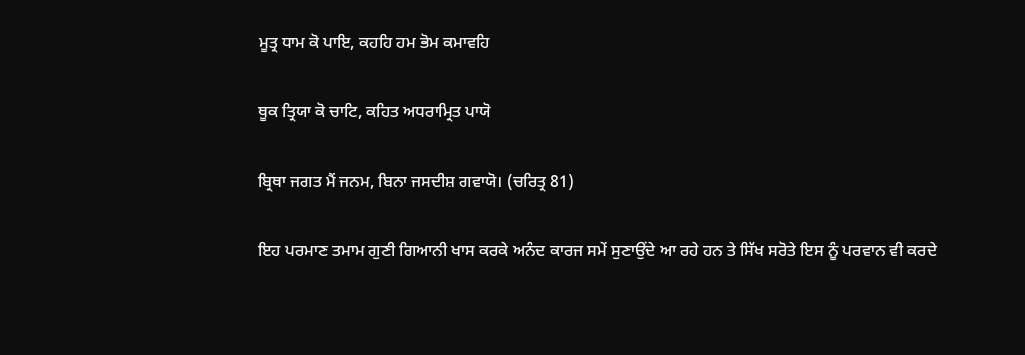ਮੂਤ੍ਰ ਧਾਮ ਕੋ ਪਾਇ, ਕਹਹਿ ਹਮ ਭੋਮ ਕਮਾਵਹਿ

ਥੂਕ ਤ੍ਰਿਯਾ ਕੋ ਚਾਟਿ, ਕਹਿਤ ਅਧਰਾਮ੍ਰਿਤ ਪਾਯੋ

ਬ੍ਰਿਥਾ ਜਗਤ ਮੈਂ ਜਨਮ, ਬਿਨਾ ਜਸਦੀਸ਼ ਗਵਾਯੋ। (ਚਰਿਤ੍ਰ 81)

ਇਹ ਪਰਮਾਣ ਤਮਾਮ ਗੁਣੀ ਗਿਆਨੀ ਖਾਸ ਕਰਕੇ ਅਨੰਦ ਕਾਰਜ ਸਮੇਂ ਸੁਣਾਉਂਦੇ ਆ ਰਹੇ ਹਨ ਤੇ ਸਿੱਖ ਸਰੋਤੇ ਇਸ ਨੂੰ ਪਰਵਾਨ ਵੀ ਕਰਦੇ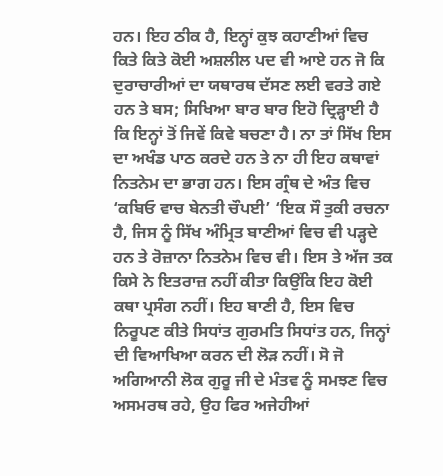ਹਨ। ਇਹ ਠੀਕ ਹੈ, ਇਨ੍ਹਾਂ ਕੁਝ ਕਹਾਣੀਆਂ ਵਿਚ ਕਿਤੇ ਕਿਤੇ ਕੋਈ ਅਸ਼ਲੀਲ ਪਦ ਵੀ ਆਏ ਹਨ ਜੋ ਕਿ ਦੁਰਾਚਾਰੀਆਂ ਦਾ ਯਥਾਰਥ ਦੱਸਣ ਲਈ ਵਰਤੇ ਗਏ ਹਨ ਤੇ ਬਸ; ਸਿਖਿਆ ਬਾਰ ਬਾਰ ਇਹੋ ਦ੍ਰਿੜ੍ਹਾਈ ਹੈ ਕਿ ਇਨ੍ਹਾਂ ਤੋਂ ਜਿਵੇਂ ਕਿਵੇ ਬਚਣਾ ਹੈ। ਨਾ ਤਾਂ ਸਿੱਖ ਇਸ ਦਾ ਅਖੰਡ ਪਾਠ ਕਰਦੇ ਹਨ ਤੇ ਨਾ ਹੀ ਇਹ ਕਥਾਵਾਂ ਨਿਤਨੇਮ ਦਾ ਭਾਗ ਹਨ। ਇਸ ਗ੍ਰੰਥ ਦੇ ਅੰਤ ਵਿਚ ‘ਕਬਿਓ ਵਾਚ ਬੇਨਤੀ ਚੌਪਈ’ ‘ਇਕ ਸੌ ਤੁਕੀ ਰਚਨਾ ਹੈ, ਜਿਸ ਨੂੰ ਸਿੱਖ ਅੰਮ੍ਰਿਤ ਬਾਣੀਆਂ ਵਿਚ ਵੀ ਪੜ੍ਹਦੇ ਹਨ ਤੇ ਰੋਜ਼ਾਨਾ ਨਿਤਨੇਮ ਵਿਚ ਵੀ। ਇਸ ਤੇ ਅੱਜ ਤਕ ਕਿਸੇ ਨੇ ਇਤਰਾਜ਼ ਨਹੀਂ ਕੀਤਾ ਕਿਉਂਕਿ ਇਹ ਕੋਈ ਕਥਾ ਪ੍ਰਸੰਗ ਨਹੀਂ। ਇਹ ਬਾਣੀ ਹੈ, ਇਸ ਵਿਚ ਨਿਰੂਪਣ ਕੀਤੇ ਸਿਧਾਂਤ ਗੁਰਮਤਿ ਸਿਧਾਂਤ ਹਨ, ਜਿਨ੍ਹਾਂ ਦੀ ਵਿਆਖਿਆ ਕਰਨ ਦੀ ਲੋੜ ਨਹੀਂ। ਸੋ ਜੋ ਅਗਿਆਨੀ ਲੋਕ ਗੁਰੂ ਜੀ ਦੇ ਮੰਤਵ ਨੂੰ ਸਮਝਣ ਵਿਚ ਅਸਮਰਥ ਰਹੇ, ਉਹ ਫਿਰ ਅਜੇਹੀਆਂ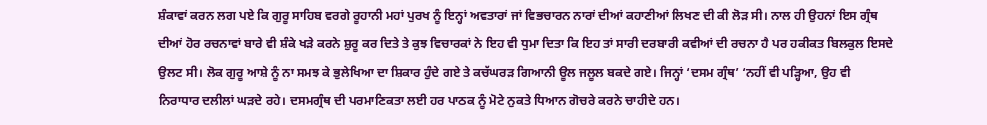ਸ਼ੰਕਾਵਾਂ ਕਰਨ ਲਗ ਪਏ ਕਿ ਗੁਰੂ ਸਾਹਿਬ ਵਰਗੇ ਰੂਹਾਨੀ ਮਹਾਂ ਪੁਰਖ ਨੂੰ ਇਨ੍ਹਾਂ ਅਵਤਾਰਾਂ ਜਾਂ ਵਿਭਚਾਰਨ ਨਾਰਾਂ ਦੀਆਂ ਕਹਾਣੀਆਂ ਲਿਖਣ ਦੀ ਕੀ ਲੋੜ ਸੀ। ਨਾਲ ਹੀ ਉਹਨਾਂ ਇਸ ਗ੍ਰੰਥ ਦੀਆਂ ਹੋਰ ਰਚਨਾਵਾਂ ਬਾਰੇ ਵੀ ਸ਼ੰਕੇ ਖੜੇ ਕਰਨੇ ਸ਼ੁਰੂ ਕਰ ਦਿਤੇ ਤੇ ਕੁਝ ਵਿਚਾਰਕਾਂ ਨੇ ਇਹ ਵੀ ਧੁਮਾ ਦਿਤਾ ਕਿ ਇਹ ਤਾਂ ਸਾਰੀ ਦਰਬਾਰੀ ਕਵੀਆਂ ਦੀ ਰਚਨਾ ਹੈ ਪਰ ਹਕੀਕਤ ਬਿਲਕੁਲ ਇਸਦੇ ਉਲਟ ਸੀ। ਲੋਕ ਗੁਰੂ ਆਸ਼ੇ ਨੂੰ ਨਾ ਸਮਝ ਕੇ ਭੁਲੇਖਿਆ ਦਾ ਸ਼ਿਕਾਰ ਹੁੰਦੇ ਗਏ ਤੇ ਕਚੱਘਰੜ ਗਿਆਨੀ ਊਲ ਜਲੂਲ ਬਕਦੇ ਗਏ। ਜਿਨ੍ਹਾਂ ‘ਦਸਮ ਗ੍ਰੰਥ’ ‘ਨਹੀਂ ਵੀ ਪੜ੍ਹਿਆ, ਉਹ ਵੀ ਨਿਰਾਧਾਰ ਦਲੀਲਾਂ ਘੜਦੇ ਰਹੇ। ਦਸਮਗ੍ਰੰਥ ਦੀ ਪਰਮਾਣਿਕਤਾ ਲਈ ਹਰ ਪਾਠਕ ਨੂੰ ਮੋਟੇ ਨੁਕਤੇ ਧਿਆਨ ਗੋਚਰੇ ਕਰਨੇ ਚਾਹੀਦੇ ਹਨ।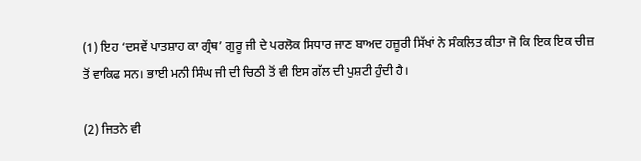(1) ਇਹ ‘ਦਸਵੇਂ ਪਾਤਸ਼ਾਹ ਕਾ ਗ੍ਰੰਥ’ ਗੁਰੂ ਜੀ ਦੇ ਪਰਲੋਕ ਸਿਧਾਰ ਜਾਣ ਬਾਅਦ ਹਜ਼ੂਰੀ ਸਿੱਖਾਂ ਨੇ ਸੰਕਲਿਤ ਕੀਤਾ ਜੋ ਕਿ ਇਕ ਇਕ ਚੀਜ਼ ਤੋਂ ਵਾਕਿਫ ਸਨ। ਭਾਈ ਮਨੀ ਸਿੰਘ ਜੀ ਦੀ ਚਿਠੀ ਤੋਂ ਵੀ ਇਸ ਗੱਲ ਦੀ ਪੁਸ਼ਟੀ ਹੁੰਦੀ ਹੈ।

(2) ਜਿਤਨੇ ਵੀ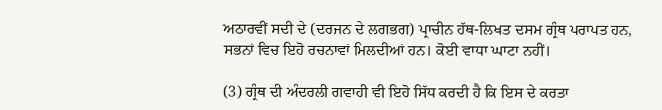ਅਠਾਰਵੀਂ ਸਦੀ ਦੇ (ਦਰਜਨ ਦੇ ਲਗਭਗ) ਪ੍ਰਾਚੀਨ ਹੱਥ-ਲਿਖਤ ਦਸਮ ਗ੍ਰੰਥ ਪਰਾਪਤ ਹਨ, ਸਭਨਾਂ ਵਿਚ ਇਹੋ ਰਚਨਾਵਾਂ ਮਿਲਦੀਆਂ ਹਨ। ਕੋਈ ਵਾਧਾ ਘਾਟਾ ਨਹੀਂ।

(3) ਗ੍ਰੰਥ ਦੀ ਅੰਦਰਲੀ ਗਵਾਹੀ ਵੀ ਇਹੋ ਸਿੱਧ ਕਰਦੀ ਹੈ ਕਿ ਇਸ ਦੇ ਕਰਤਾ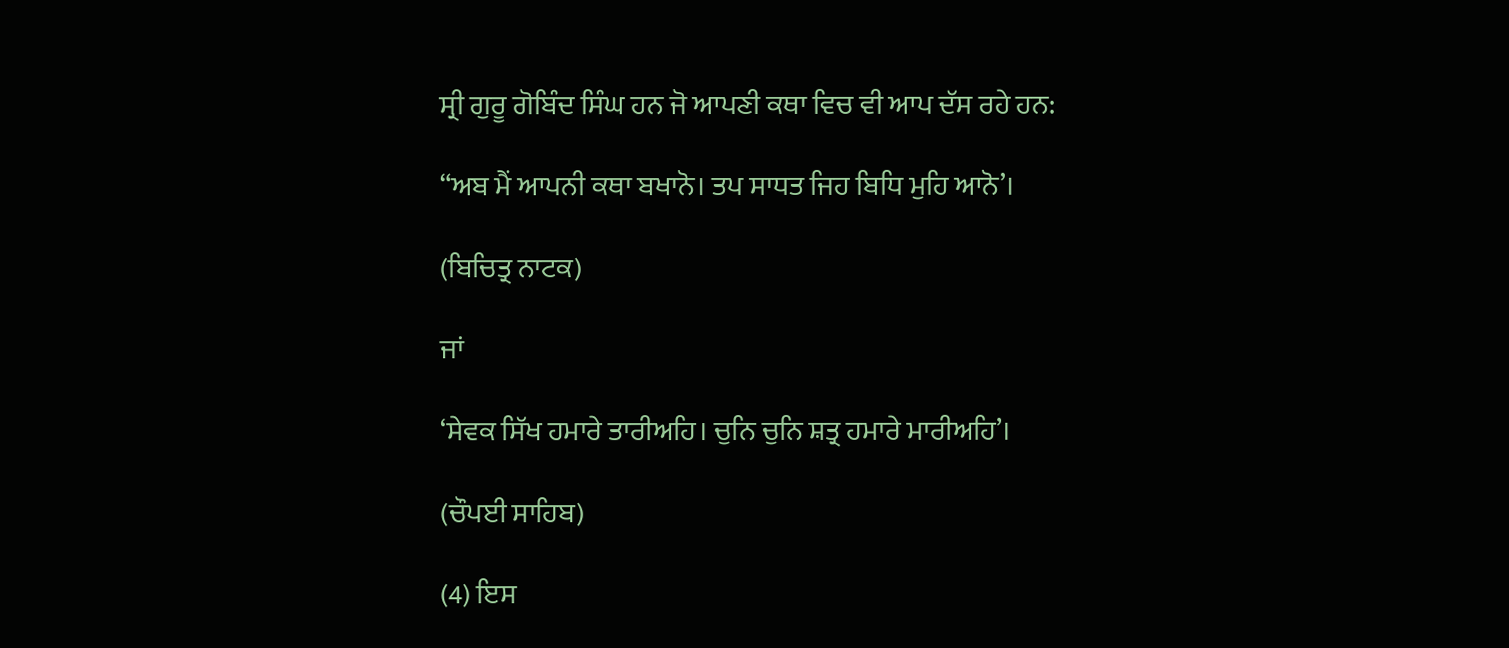ਸ੍ਰੀ ਗੁਰੂ ਗੋਬਿੰਦ ਸਿੰਘ ਹਨ ਜੋ ਆਪਣੀ ਕਥਾ ਵਿਚ ਵੀ ਆਪ ਦੱਸ ਰਹੇ ਹਨ:

“ਅਬ ਮੈਂ ਆਪਨੀ ਕਥਾ ਬਖਾਨੋ। ਤਪ ਸਾਧਤ ਜਿਹ ਬਿਧਿ ਮੁਹਿ ਆਨੋ’।

(ਬਿਚਿਤ੍ਰ ਨਾਟਕ)

ਜਾਂ

‘ਸੇਵਕ ਸਿੱਖ ਹਮਾਰੇ ਤਾਰੀਅਹਿ। ਚੁਨਿ ਚੁਨਿ ਸ਼ਤ੍ਰ ਹਮਾਰੇ ਮਾਰੀਅਹਿ’।

(ਚੌਪਈ ਸਾਹਿਬ)

(4) ਇਸ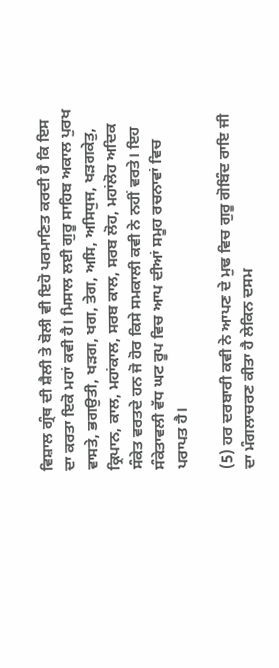ਵਿਸ਼ਾਲ ਗ੍ਰੰਥ ਦੀ ਸ਼ੈਲੀ ਤੇ ਬੋਲੀ ਵੀ ਇਹੋ ਪਰਮਾਣਿਤ ਕਰਦੀ ਹੈ ਕਿ ਇਸ ਦਾ ਕਰਤਾ ਇਕੋ ਮਹਾਂ ਕਵੀ ਹੈ। ਮਿਸਾਲ ਲਈ ਗੁਰੂ ਸਾਹਿਬ ਅਕਾਲ ਪੁਰਖ ਵਾਸਤੇ, ਭਗਉਤੀ, ਖੜਗ, ਖਗ, ਤੇਗ, ਅਸਿ, ਅਸਿਧੁਜ, ਖੜਗਕੇਤੁ, ਕ੍ਰਿਪਾਨ, ਕਾਲ, ਮਹਾਂਕਾਲ, ਸਰਬ ਕਾਲ, ਸਰਬ ਲੋਹ, ਮਹਾਂਲੋਹ ਅਦਿਕ ਸੰਕੇਤ ਵਰਤਦੇ ਹਨ ਜੋ ਹੋਰ ਕਿਸੇ ਸਮਕਾਲੀ ਕਵੀ ਨੇ ਨਹੀਂ ਵਰਤੇ। ਇਹ ਸੰਕੇਤਾਵਲੀ ਵੱਧ ਘਟ ਰੂਪ ਵਿਚ ਆਪ ਦੀਆਂ ਸਮੂਹ ਰਚਨਾਵਾਂ ਵਿਚ ਪਰਾਪਤ ਹੈ।

(5) ਹਰ ਦਰਬਾਰੀ ਕਵੀ ਨੇ ਆਪਣ ਦੇ ਮੁਢ ਵਿਚ ਗੁਰੂ ਗੋਬਿੰਦ ਰਾਇ ਜੀ ਦਾ ਮੰਗਲਾਚਰਣ ਕੀਤਾ ਹੈ ਲੇਕਿਨ ਦਸਮ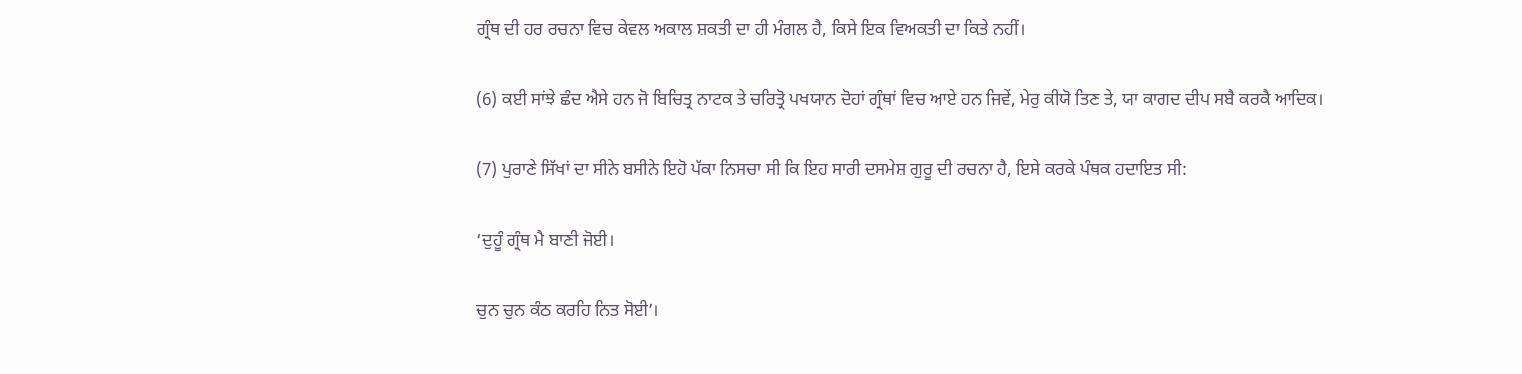ਗ੍ਰੰਥ ਦੀ ਹਰ ਰਚਨਾ ਵਿਚ ਕੇਵਲ ਅਕਾਲ ਸ਼ਕਤੀ ਦਾ ਹੀ ਮੰਗਲ ਹੈ, ਕਿਸੇ ਇਕ ਵਿਅਕਤੀ ਦਾ ਕਿਤੇ ਨਹੀਂ।

(6) ਕਈ ਸਾਂਝੇ ਛੰਦ ਐਸੇ ਹਨ ਜੋ ਬਿਚਿਤ੍ਰ ਨਾਟਕ ਤੇ ਚਰਿਤ੍ਰੋ ਪਖਯਾਨ ਦੋਹਾਂ ਗ੍ਰੰਥਾਂ ਵਿਚ ਆਏ ਹਨ ਜਿਵੇਂ, ਮੇਰੁ ਕੀਯੋ ਤਿਣ ਤੇ, ਯਾ ਕਾਗਦ ਦੀਪ ਸਬੈ ਕਰਕੈ ਆਦਿਕ।

(7) ਪੁਰਾਣੇ ਸਿੱਖਾਂ ਦਾ ਸੀਨੇ ਬਸੀਨੇ ਇਹੋ ਪੱਕਾ ਨਿਸਚਾ ਸੀ ਕਿ ਇਹ ਸਾਰੀ ਦਸਮੇਸ਼ ਗੁਰੂ ਦੀ ਰਚਨਾ ਹੈ, ਇਸੇ ਕਰਕੇ ਪੰਥਕ ਹਦਾਇਤ ਸੀ:

‘ਦੁਹੂੰ ਗ੍ਰੰਥ ਮੈ ਬਾਣੀ ਜੋਈ।

ਚੁਨ ਚੁਨ ਕੰਠ ਕਰਹਿ ਨਿਤ ਸੋਈ’।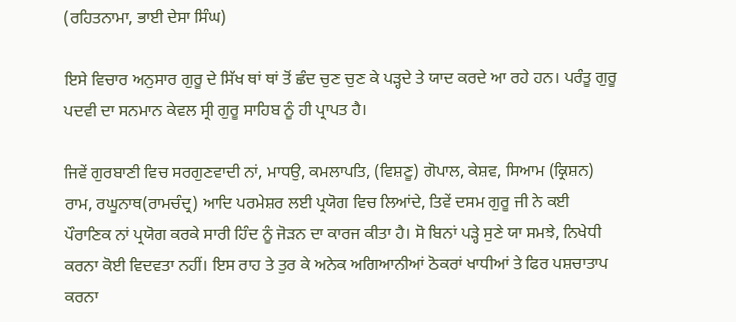(ਰਹਿਤਨਾਮਾ, ਭਾਈ ਦੇਸਾ ਸਿੰਘ)

ਇਸੇ ਵਿਚਾਰ ਅਨੁਸਾਰ ਗੁਰੂ ਦੇ ਸਿੱਖ ਥਾਂ ਥਾਂ ਤੋਂ ਛੰਦ ਚੁਣ ਚੁਣ ਕੇ ਪੜ੍ਹਦੇ ਤੇ ਯਾਦ ਕਰਦੇ ਆ ਰਹੇ ਹਨ। ਪਰੰਤੂ ਗੁਰੂ ਪਦਵੀ ਦਾ ਸਨਮਾਨ ਕੇਵਲ ਸ੍ਰੀ ਗੁਰੂ ਸਾਹਿਬ ਨੂੰ ਹੀ ਪ੍ਰਾਪਤ ਹੈ।

ਜਿਵੇਂ ਗੁਰਬਾਣੀ ਵਿਚ ਸਰਗੁਣਵਾਦੀ ਨਾਂ, ਮਾਧਉ, ਕਮਲਾਪਤਿ, (ਵਿਸ਼ਣੂ) ਗੋਪਾਲ, ਕੇਸ਼ਵ, ਸਿਆਮ (ਕ੍ਰਿਸ਼ਨ) ਰਾਮ, ਰਘੂਨਾਥ(ਰਾਮਚੰਦ੍ਰ) ਆਦਿ ਪਰਮੇਸ਼ਰ ਲਈ ਪ੍ਰਯੋਗ ਵਿਚ ਲਿਆਂਦੇ, ਤਿਵੇਂ ਦਸਮ ਗੁਰੂ ਜੀ ਨੇ ਕਈ ਪੌਰਾਣਿਕ ਨਾਂ ਪ੍ਰਯੋਗ ਕਰਕੇ ਸਾਰੀ ਹਿੰਦ ਨੂੰ ਜੋੜਨ ਦਾ ਕਾਰਜ ਕੀਤਾ ਹੈ। ਸੋ ਬਿਨਾਂ ਪੜ੍ਹੇ ਸੁਣੇ ਯਾ ਸਮਝੇ, ਨਿਖੇਧੀ ਕਰਨਾ ਕੋਈ ਵਿਦਵਤਾ ਨਹੀਂ। ਇਸ ਰਾਹ ਤੇ ਤੁਰ ਕੇ ਅਨੇਕ ਅਗਿਆਨੀਆਂ ਠੋਕਰਾਂ ਖਾਧੀਆਂ ਤੇ ਫਿਰ ਪਸ਼ਚਾਤਾਪ ਕਰਨਾ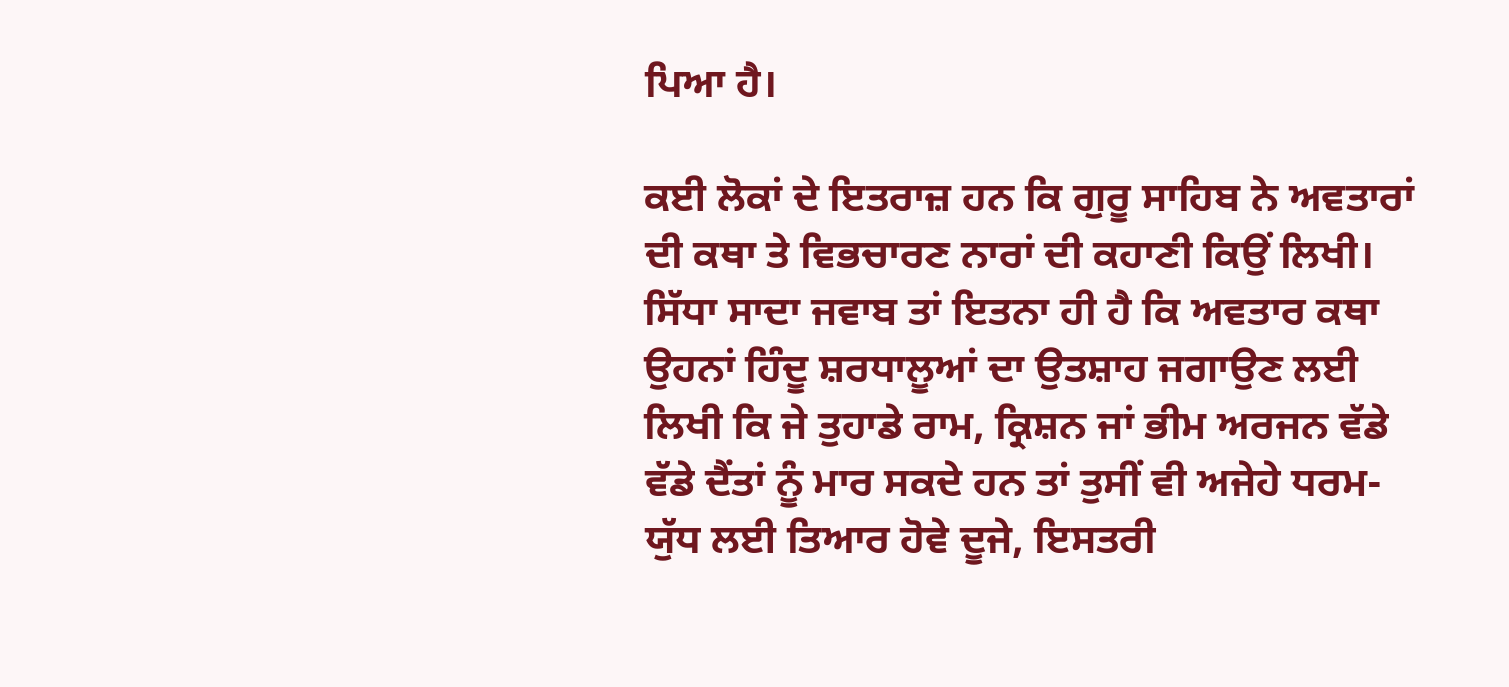ਪਿਆ ਹੈ।

ਕਈ ਲੋਕਾਂ ਦੇ ਇਤਰਾਜ਼ ਹਨ ਕਿ ਗੁਰੂ ਸਾਹਿਬ ਨੇ ਅਵਤਾਰਾਂ ਦੀ ਕਥਾ ਤੇ ਵਿਭਚਾਰਣ ਨਾਰਾਂ ਦੀ ਕਹਾਣੀ ਕਿਉਂ ਲਿਖੀ। ਸਿੱਧਾ ਸਾਦਾ ਜਵਾਬ ਤਾਂ ਇਤਨਾ ਹੀ ਹੈ ਕਿ ਅਵਤਾਰ ਕਥਾ ਉਹਨਾਂ ਹਿੰਦੂ ਸ਼ਰਧਾਲੂਆਂ ਦਾ ਉਤਸ਼ਾਹ ਜਗਾਉਣ ਲਈ ਲਿਖੀ ਕਿ ਜੇ ਤੁਹਾਡੇ ਰਾਮ, ਕ੍ਰਿਸ਼ਨ ਜਾਂ ਭੀਮ ਅਰਜਨ ਵੱਡੇ ਵੱਡੇ ਦੈਂਤਾਂ ਨੂੰ ਮਾਰ ਸਕਦੇ ਹਨ ਤਾਂ ਤੁਸੀਂ ਵੀ ਅਜੇਹੇ ਧਰਮ-ਯੁੱਧ ਲਈ ਤਿਆਰ ਹੋਵੇ ਦੂਜੇ, ਇਸਤਰੀ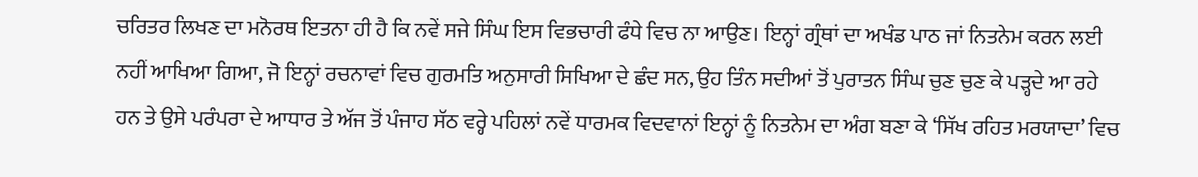ਚਰਿਤਰ ਲਿਖਣ ਦਾ ਮਨੋਰਥ ਇਤਨਾ ਹੀ ਹੈ ਕਿ ਨਵੇਂ ਸਜੇ ਸਿੰਘ ਇਸ ਵਿਭਚਾਰੀ ਫੰਧੇ ਵਿਚ ਨਾ ਆਉਣ। ਇਨ੍ਹਾਂ ਗ੍ਰੰਥਾਂ ਦਾ ਅਖੰਡ ਪਾਠ ਜਾਂ ਨਿਤਨੇਮ ਕਰਨ ਲਈ ਨਹੀਂ ਆਖਿਆ ਗਿਆ, ਜੋ ਇਨ੍ਹਾਂ ਰਚਨਾਵਾਂ ਵਿਚ ਗੁਰਮਤਿ ਅਨੁਸਾਰੀ ਸਿਖਿਆ ਦੇ ਛੰਦ ਸਨ, ਉਹ ਤਿੰਨ ਸਦੀਆਂ ਤੋਂ ਪੁਰਾਤਨ ਸਿੰਘ ਚੁਣ ਚੁਣ ਕੇ ਪੜ੍ਹਦੇ ਆ ਰਹੇ ਹਨ ਤੇ ਉਸੇ ਪਰੰਪਰਾ ਦੇ ਆਧਾਰ ਤੇ ਅੱਜ ਤੋਂ ਪੰਜਾਹ ਸੱਠ ਵਰ੍ਹੇ ਪਹਿਲਾਂ ਨਵੇਂ ਧਾਰਮਕ ਵਿਦਵਾਨਾਂ ਇਨ੍ਹਾਂ ਨੂੰ ਨਿਤਨੇਮ ਦਾ ਅੰਗ ਬਣਾ ਕੇ ‘ਸਿੱਖ ਰਹਿਤ ਮਰਯਾਦਾ’ ਵਿਚ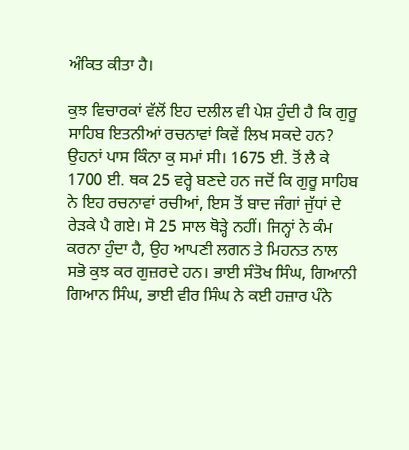ਅੰਕਿਤ ਕੀਤਾ ਹੈ।

ਕੁਝ ਵਿਚਾਰਕਾਂ ਵੱਲੋਂ ਇਹ ਦਲੀਲ ਵੀ ਪੇਸ਼ ਹੁੰਦੀ ਹੈ ਕਿ ਗੁਰੂ ਸਾਹਿਬ ਇਤਨੀਆਂ ਰਚਨਾਵਾਂ ਕਿਵੇਂ ਲਿਖ ਸਕਦੇ ਹਨ? ਉਹਨਾਂ ਪਾਸ ਕਿੰਨਾ ਕੁ ਸਮਾਂ ਸੀ। 1675 ਈ. ਤੋਂ ਲੈ ਕੇ 1700 ਈ. ਥਕ 25 ਵਰ੍ਹੇ ਬਣਦੇ ਹਨ ਜਦੋਂ ਕਿ ਗੁਰੂ ਸਾਹਿਬ ਨੇ ਇਹ ਰਚਨਾਵਾਂ ਰਚੀਆਂ, ਇਸ ਤੋਂ ਬਾਦ ਜੰਗਾਂ ਜੁੱਧਾਂ ਦੇ ਰੇੜਕੇ ਪੈ ਗਏ। ਸੋ 25 ਸਾਲ ਥੋੜ੍ਹੇ ਨਹੀਂ। ਜਿਨ੍ਹਾਂ ਨੇ ਕੰਮ ਕਰਨਾ ਹੁੰਦਾ ਹੈ, ਉਹ ਆਪਣੀ ਲਗਨ ਤੇ ਮਿਹਨਤ ਨਾਲ ਸਭੋ ਕੁਝ ਕਰ ਗੁਜ਼ਰਦੇ ਹਨ। ਭਾਈ ਸੰਤੋਖ ਸਿੰਘ, ਗਿਆਨੀ ਗਿਆਨ ਸਿੰਘ, ਭਾਈ ਵੀਰ ਸਿੰਘ ਨੇ ਕਈ ਹਜ਼ਾਰ ਪੰਨੇ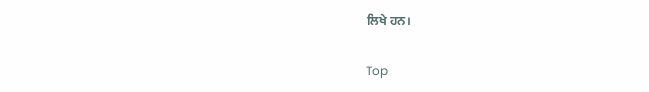ਲਿਖੇ ਹਨ।

Top